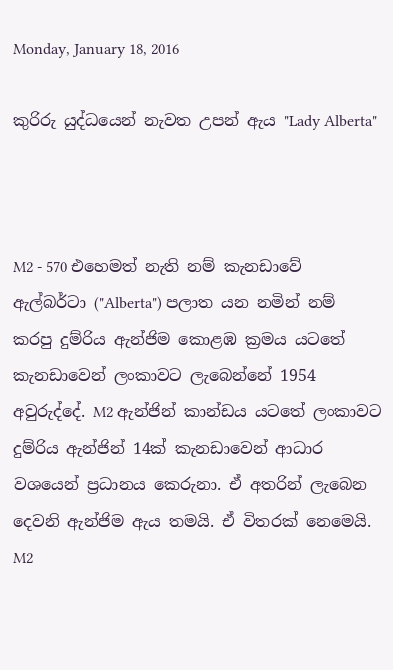Monday, January 18, 2016

කුරිරු යුද්ධයෙන් නැවත උපන් ඇය "Lady Alberta"



M2 - 570 එහෙමත් නැති නම් කැනඩාවේ ඇල්බර්ටා ("Alberta") පලාත යන නමින් නම් කරපු දුම්රිය ඇන්ජිම කොළඹ ක්‍රමය යටතේ කැනඩාවෙන් ලංකාවට ලැබෙන්නේ 1954 අවුරුද්දේ. M2 ඇන්ජින් කාන්ඩය යටතේ ලංකාවට දුම්රිය ඇන්ජින් 14ක් කැනඩාවෙන් ආධාර වශයෙන් ප්‍රධානය කෙරුනා. ඒ අතරින් ලැබෙන දෙවනි ඇන්ජිම ඇය තමයි. ඒ විතරක් නෙමෙයි. M2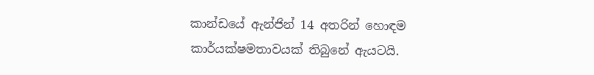කාන්ඩයේ ඇන්ජින් 14 අතරින් හොඳම කාර්යක්ෂමතාවයක් තිබුනේ ඇයටයි.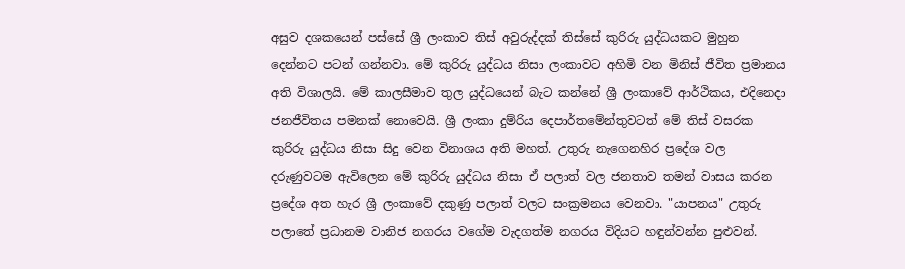අසුව දශකයෙන් පස්සේ ශ්‍රී ලංකාව තිස් අවුරුද්දක් තිස්සේ කුරිරු යුද්ධයකට මුහුන දෙන්නට පටන් ගන්නවා. මේ කුරිරු යුද්ධය නිසා ලංකාවට අහිමි වන මිනිස් ජීවිත ප්‍රමානය අති විශාලයි. මේ කාලසීමාව තුල යුද්ධයෙන් බැට කන්නේ ශ්‍රී ලංකාවේ ආර්ථිකය, එදිනෙදා ජනජීවිතය පමනක් නොවෙයි. ශ්‍රී ලංකා දුම්රිය දෙපාර්තමේන්තුවටත් මේ තිස් වසරක කුරිරු යුද්ධය නිසා සිදු වෙන විනාශය අති මහත්. උතුරු නැගෙනහිර ප්‍රදේශ වල දරුණුවටම ඇවිලෙන මේ කුරිරු යුද්ධය නිසා ඒ පලාත් වල ජනතාව තමන් වාසය කරන ප්‍රදේශ අත හැර ශ්‍රී ලංකාවේ දකුණු පලාත් වලට සංක්‍රමනය වෙනවා. "යාපනය" උතුරු පලාතේ ප්‍රධානම වානිජ නගරය වගේම වැදගත්ම නගරය විදියට හඳුන්වන්න පුළුවන්.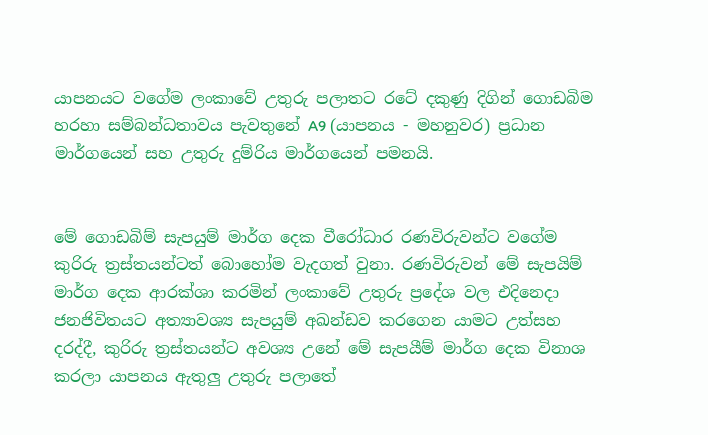යාපනයට වගේම ලංකාවේ උතුරු පලාතට රටේ දකුණු දිගින් ගොඩබිම හරහා සම්බන්ධතාවය පැවතුනේ A9 (යාපනය - මහනුවර) ප්‍රධාන මාර්ගයෙන් සහ උතුරු දුම්රිය මාර්ගයෙන් පමනයි.


මේ ගොඩබිම් සැපයුම් මාර්ග දෙක වීරෝධාර රණවිරුවන්ට වගේම කුරිරු ත්‍රස්තයන්ටත් බොහෝම වැදගත් වුනා. රණවිරුවන් මේ සැපයිම් මාර්ග දෙක ආරක්ශා කරමින් ලංකාවේ උතුරු ප්‍රදේශ වල එදිනෙදා ජනජිවිතයට අත්‍යාවශ්‍ය සැපයුම් අඛන්ඩව කරගෙන යාමට උත්සහ දරද්දී, කුරිරු ත්‍රස්තයන්ට අවශ්‍ය උනේ මේ සැපයීම් මාර්ග දෙක විනාශ කරලා යාපනය ඇතුලු උතුරු පලාතේ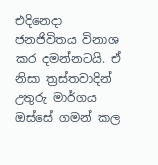එදිනෙදා ජනජිවිතය විනාශ කර දමන්නටයි. ඒ නිසා ත්‍රස්තවාදින් උතුරු මාර්ගය ඔස්සේ ගමන් කල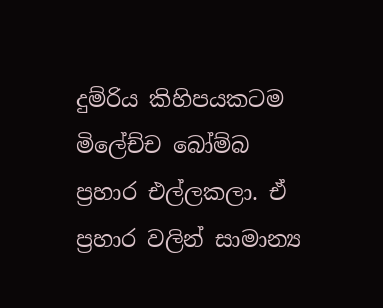දුම්රිය කිහිපයකටම මිලේච්ච බෝම්බ ප්‍රහාර එල්ලකලා. ඒ ප්‍රහාර වලින් සාමාන්‍ය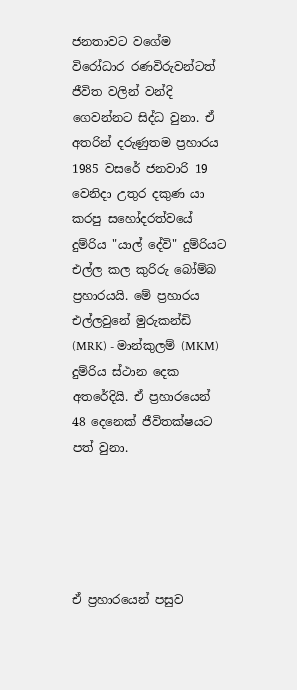ජනතාවට වගේම විරෝධාර රණවිරුවන්ටත් ජීවිත වලින් වන්දි ගෙවන්නට සිද්ධ වුනා. ඒ අතරින් දරුණුතම ප්‍රහාරය 1985 වසරේ ජනවාරි 19 වෙනිදා උතුර දකුණ යා කරපු සහෝදරත්වයේ දුම්රිය "යාල් දේවි" දුම්රියට එල්ල කල කුරිරු බෝම්බ ප්‍රහාරයයි. මේ ප්‍රහාරය එල්ලවුනේ මුරුකන්ඩි (MRK) - මාන්කුලම් (MKM) දුම්රිය ස්ථාන දෙක අතරේදියි. ඒ ප්‍රහාරයෙන් 48 දෙනෙක් ජීවිතක්ෂයට පත් වුනා.





ඒ ප්‍රහාරයෙන් පසුව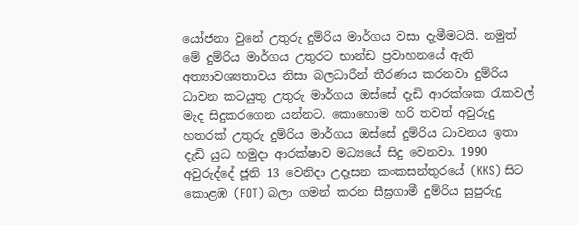යෝජනා වුනේ උතුරු දුම්රිය මාර්ගය වසා දැමීමටයි. නමුත් මේ දුම්රිය මාර්ගය උතුරට භාන්ඩ ප්‍රවාහනයේ ඇති අත්‍යාවශ්‍යතාවය නිසා බලධාරීන් තීරණය කරනවා දුම්රිය ධාවන කටයුතු උතුරු මාර්ගය ඔස්සේ දැඩි ආරක්ශක රැකවල් මැද සිදුකරගෙන යන්නට. කොහොම හරි තවත් අවුරුදු හතරක් උතුරු දුම්රිය මාර්ගය ඔස්සේ දුම්රිය ධාවනය ඉතා දැඩි යුධ හමුදා ආරක්ෂාව මධ්‍යයේ සිදු වෙනවා. 1990 අවුරුද්දේ ජූනි 13 වෙනිදා උදෑසන කංකසන්තුරයේ (KKS) සිට කොළඹ (FOT) බලා ගමන් කරන සීඝ්‍රගාමී දුම්රිය සුපුරුදු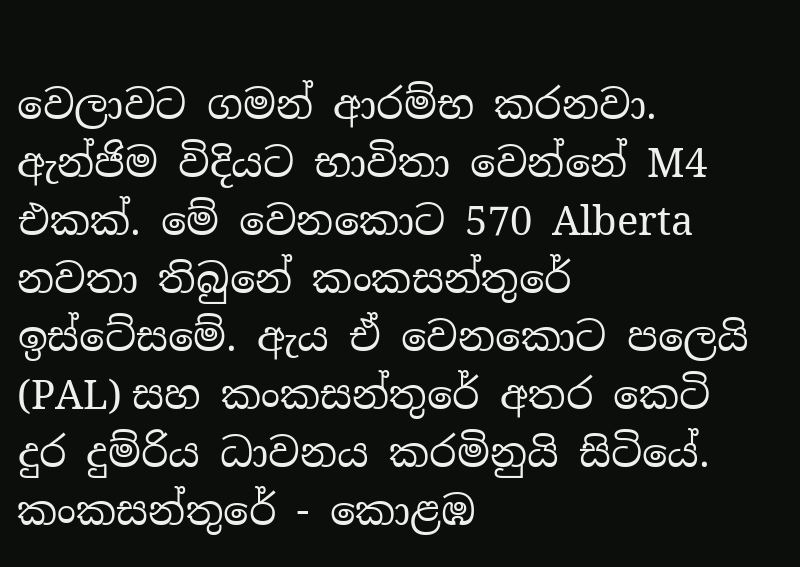වෙලාවට ගමන් ආරම්භ කරනවා. ඇන්ජිම විදියට භාවිතා වෙන්නේ M4 එකක්. මේ වෙනකොට 570 Alberta නවතා තිබුනේ කංකසන්තුරේ ඉස්ටේසමේ. ඇය ඒ වෙනකොට පලෙයි (PAL) සහ කංකසන්තුරේ අතර කෙටි දුර දුම්රිය ධාවනය කරමිනුයි සිටියේ. කංකසන්තුරේ - කොළඹ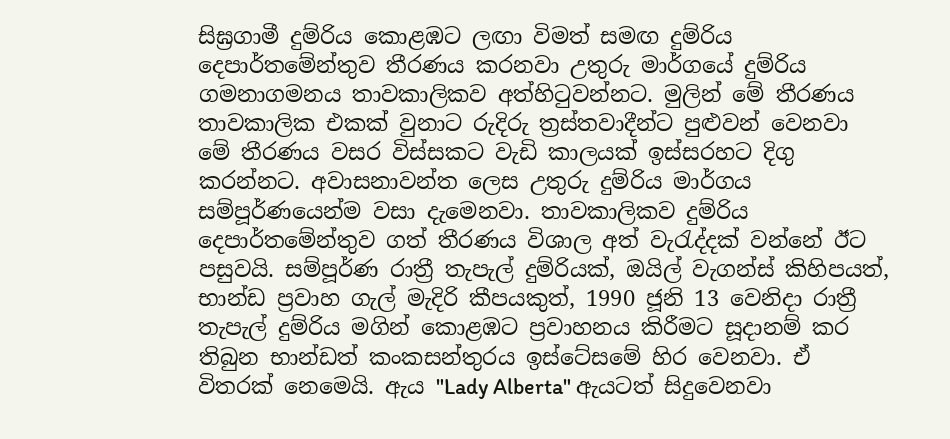සිඝ්‍රගාමී දුම්රිය කොළඹට ලඟා විමත් සමඟ දුම්රිය දෙපාර්තමේන්තුව තීරණය කරනවා උතුරු මාර්ගයේ දුම්රිය ගමනාගමනය තාවකාලිකව අත්හිටුවන්නට. මුලින් මේ තීරණය තාවකාලික එකක් වුනාට රුදිරු ත්‍රස්තවාදීන්ට පුළුවන් වෙනවා මේ තීරණය වසර විස්සකට වැඩි කාලයක් ඉස්සරහට දිගු කරන්නට. අවාසනාවන්ත ලෙස උතුරු දුම්රිය මාර්ගය සම්පූර්ණයෙන්ම වසා දැමෙනවා. තාවකාලිකව දුම්රිය දෙපාර්තමේන්තුව ගත් තීරණය විශාල අත් වැරැද්දක් වන්නේ ඊට පසුවයි. සම්පූර්ණ රාත්‍රී තැපැල් දුම්රියක්, ඔයිල් වැගන්ස් කිහිපයත්, භාන්ඩ ප්‍රවාහ ගැල් මැදිරි කීපයකුත්, 1990 ජූනි 13 වෙනිදා රාත්‍රී තැපැල් දුම්රිය මගින් කොළඹට ප්‍රවාහනය කිරීමට සූදානම් කර තිබුන භාන්ඩත් කංකසන්තුරය ඉස්ටේසමේ හිර වෙනවා. ඒ විතරක් නෙමෙයි. ඇය "Lady Alberta" ඇයටත් සිදුවෙනවා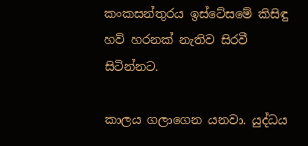කංකසන්තුරය ඉස්ටේසමේ කිසිඳු හව් හරනක් නැතිව සිරවී සිටින්නට.

කාලය ගලාගෙන යනවා. යුද්ධය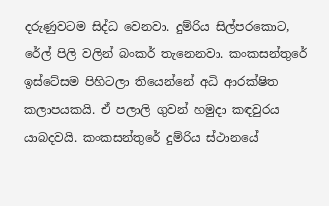දරුණුවටම සිද්ධ වෙනවා. දුම්රිය සිල්පරකොට, රේල් පිලි වලින් බංකර් තැනෙනවා. කංකසන්තුරේ ඉස්ටේසම පිහිටලා තියෙන්නේ අධි ආරක්ෂිත කලාපයකයි. ඒ පලාලි ගුවන් හමුදා කඳවුරය යාබදවයි. කංකසන්තුරේ දුම්රිය ස්ථානයේ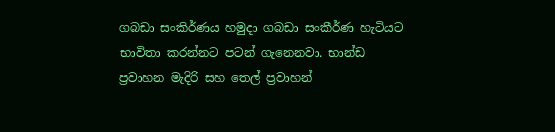ගබඩා සංකිර්ණය හමුදා ගබඩා සංකීර්ණ හැටියට භාවිතා කරන්නට පටන් ගැනෙනවා. භාන්ඩ ප්‍රවාහන මැදිරි සහ තෙල් ප්‍රවාහන්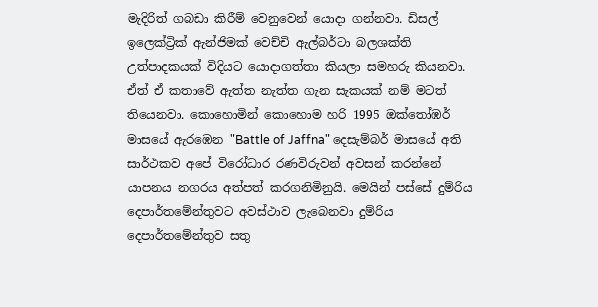මැදිරිත් ගබඩා කිරීම් වෙනුවෙන් යොදා ගන්නවා. ඩිසල් ඉලෙක්ට්‍රික් ඇන්ජිමක් වෙච්චි ඇල්බර්ටා බලශක්ති උත්පාදකයක් විදියට යොදාගත්තා කියලා සමහරු කියනවා. ඒත් ඒ කතාවේ ඇත්ත නැත්ත ගැන සැකයක් නම් මටත් තියෙනවා. කොහොමින් කොහොම හරි 1995 ඔක්තෝඹර් මාසයේ ඇරඹෙන "Battle of Jaffna" දෙසැම්බර් මාසයේ අති සාර්ථකව අපේ විරෝධාර රණවිරුවන් අවසන් කරන්නේ යාපනය නගරය අත්පත් කරගනිමිනුයි. මෙයින් පස්සේ දුම්රිය දෙපාර්තමේන්තුවට අවස්ථාව ලැබෙනවා දුම්රිය දෙපාර්තමේන්තුව සතු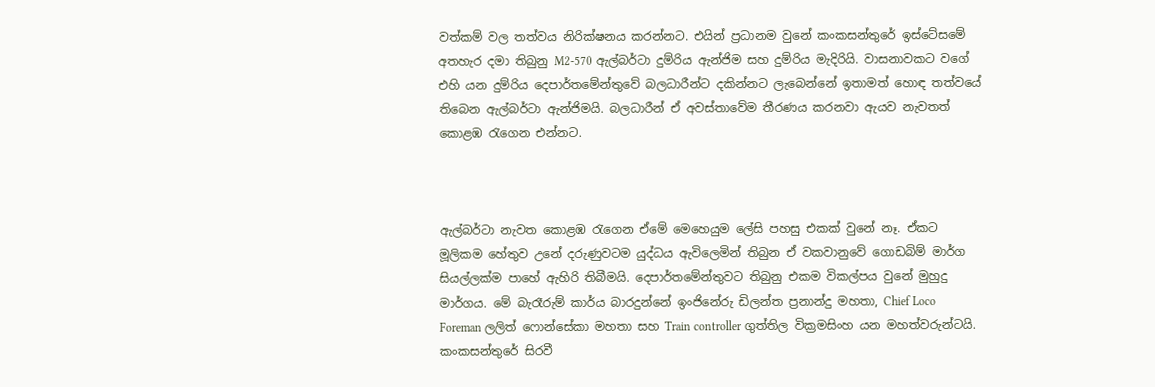වත්කම් වල තත්වය නිරික්ෂනය කරන්නට. එයින් ප්‍රධානම වුනේ කංකසන්තුරේ ඉස්ටේසමේ අතහැර දමා තිබුනු M2-570 ඇල්බර්ටා දුම්රිය ඇන්ජිම සහ දුම්රිය මැදිරියි. වාසනාවකට වගේ එහි යන දුම්රිය දෙපාර්තමේන්තුවේ බලධාරීන්ට දකින්නට ලැබෙන්නේ ඉතාමත් හොඳ තත්වයේ තිබෙන ඇල්බර්ටා ඇන්ජිමයි. බලධාරීන් ඒ අවස්තාවේම තීරණය කරනවා ඇයව නැවතත් කොළඹ රැගෙන එන්නට.



ඇල්බර්ටා නැවත කොළඹ රැගෙන ඒමේ මෙහෙයුම ලේසි පහසු එකක් වුනේ නෑ. ඒකට මූලිකම හේතුව උනේ දරුණුවටම යුද්ධය ඇවිලෙමින් තිබුන ඒ වකවානුවේ ගොඩබිම් මාර්ග සියල්ලක්ම පාහේ ඇහිරි තිබීමයි. දෙපාර්තමේන්තුවට තිබුනු එකම විකල්පය වුනේ මුහුදු මාර්ගය. මේ බැරෑරුම් කාර්ය බාරදුන්නේ ඉංජිනේරු ඩිලන්ත ප්‍රනාන්දු මහතා, Chief Loco Foreman ලලිත් ෆොන්සේකා මහතා සහ Train controller ගුත්තිල වික්‍රමසිංහ යන මහත්වරුන්ටයි. කංකසන්තුරේ සිරවී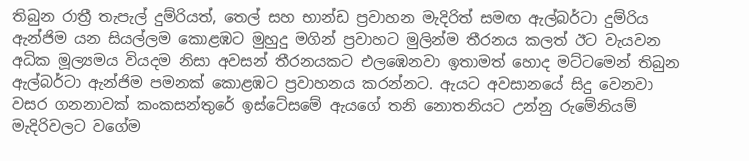තිබුන රාත්‍රී තැපැල් දුම්රියත්, තෙල් සහ භාන්ඩ ප්‍රවාහන මැදිරිත් සමඟ ඇල්බර්ටා දුම්රිය ඇන්ජිම යන සියල්ලම කොළඹට මුහුදු මගින් ප්‍රවාහට මුලින්ම තීරනය කලත් ඊට වැයවන අධික මූල්‍යමය වියදම නිසා අවසන් තීරනයකට එලඹෙනවා ඉතාමත් හොද මට්ටමෙන් තිබුන ඇල්බර්ටා ඇන්ජිම පමනක් කොළඹට ප්‍රවාහනය කරන්නට. ඇයට අවසානයේ සිදු වෙනවා වසර ගනනාවක් කංකසන්තුරේ ඉස්ටේසමේ ඇයගේ තනි නොතනියට උන්නු රුමේනියම් මැදිරිවලට වගේම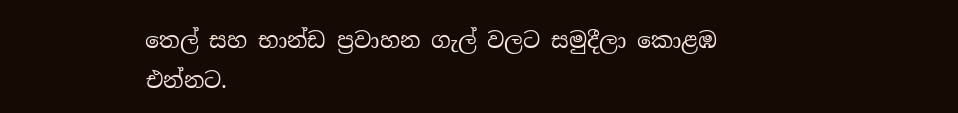තෙල් සහ භාන්ඩ ප්‍රවාහන ගැල් වලට සමුදීලා කොළඹ එන්නට.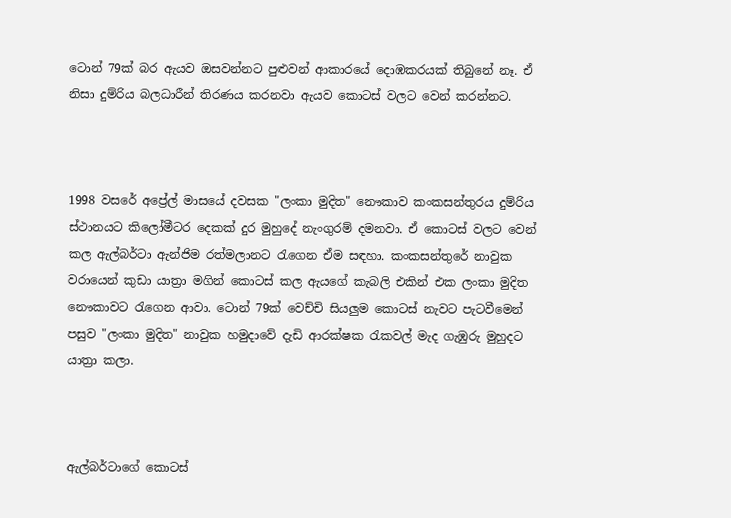ටොන් 79ක් බර ඇයව ඔසවන්නට පුළුවන් ආකාරයේ දොඹකරයක් තිබුනේ නෑ. ඒ නිසා දුම්රිය බලධාරීන් තිරණය කරනවා ඇයව කොටස් වලට වෙන් කරන්නට.



1998 වසරේ අප්‍රේල් මාසයේ දවසක "ලංකා මුදිත" නෞකාව කංකසන්තුරය දුම්රිය ස්ථානයට කිලෝමීටර දෙකක් දුර මුහුදේ නැංගුරම් දමනවා. ඒ කොටස් වලට වෙන් කල ඇල්බර්ටා ඇන්ජිම රත්මලානට රැගෙන ඒම සඳහා. කංකසන්තුරේ නාවුක වරායෙන් කුඩා යාත්‍රා මගින් කොටස් කල ඇයගේ කැබලි එකින් එක ලංකා මුදිත නෞකාවට රැගෙන ආවා. ටොන් 79ක් වෙච්චි සියලුම කොටස් නැවට පැටවීමෙන් පසුව "ලංකා මුදිත" නාවුක හමුදාවේ දැඩි ආරක්ෂක රැකවල් මැද ගැඹුරු මුහුදට යාත්‍රා කලා.



ඇල්බර්ටාගේ කොටස්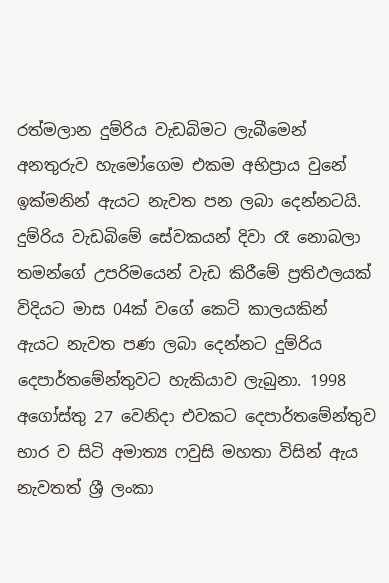රත්මලාන දුම්රිය වැඩබිමට ලැබීමෙන් අනතුරුව හැමෝගෙම එකම අභිප්‍රාය වුනේ ඉක්මනින් ඇයට නැවත පන ලබා දෙන්නටයි. දුම්රිය වැඩබිමේ සේවකයන් දිවා රෑ නොබලා තමන්ගේ උපරිමයෙන් වැඩ කිරීමේ ප්‍රතිඵලයක් විදියට මාස 04ක් වගේ කෙටි කාලයකින් ඇයට නැවත පණ ලබා දෙන්නට දුම්රිය දෙපාර්තමේන්තුවට හැකියාව ලැබුනා. 1998 අගෝස්තු 27 වෙනිදා එවකට දෙපාර්තමේන්තුව භාර ව සිටි අමාත්‍ය ෆවුසි මහතා විසින් ඇය නැවතත් ශ්‍රී ලංකා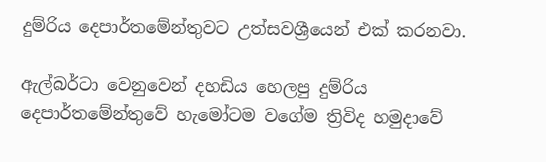දුම්රිය දෙපාර්තමේන්තුවට උත්සවශ්‍රීයෙන් එක් කරනවා.

ඇල්බර්ටා වෙනුවෙන් දහඩිය හෙලපු දුම්රිය දෙපාර්තමේන්තුවේ හැමෝටම වගේම ත්‍රිවිද හමුදාවේ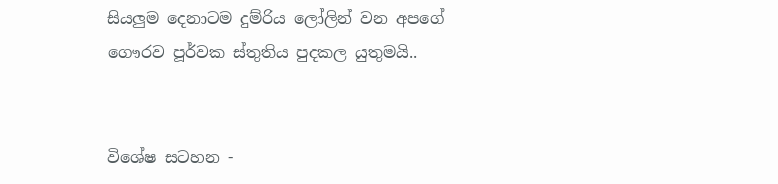සියලුම දෙනාටම දුම්රිය ලෝලින් වන අපගේ ගෞරව පූර්වක ස්තුතිය පුදකල යුතුමයි..


විශේෂ සටහන -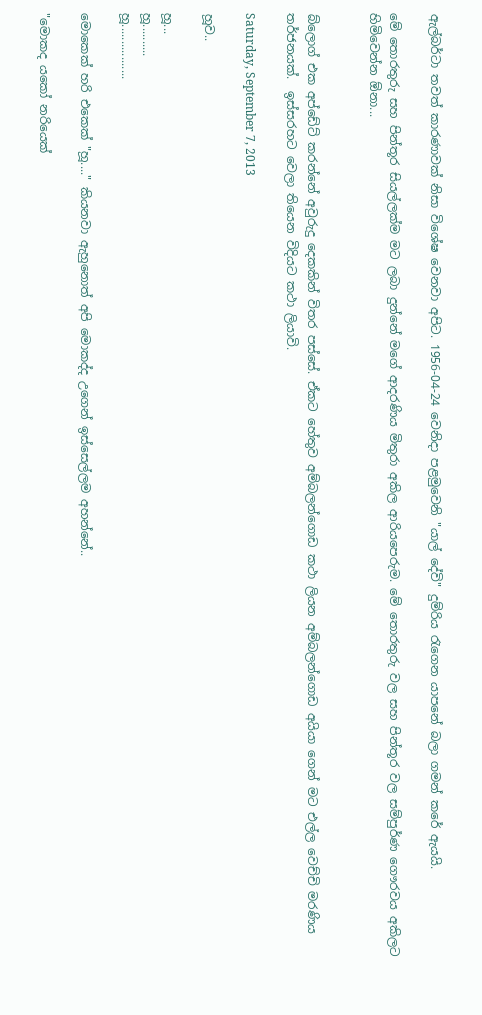ඇල්බර්ටා තවත් කාරණාවක් නිසා විශේෂ වෙනවා අපිට. 1956-04-24 වෙනිදා පළමුවෙනි "යාල් දේවි" දුම්රිය රැගෙන යාපනේ බලා ගමන් කරේ ඇයයි.

මේ තොරතුරු සහ පින්තූර සියල්ලක්ම මට ලබා දුන්නේ මගේ ආදරණිය මිතුරා අකිල ආරියපෙරුම. මේ තොරතුරු වල සහ පින්තූර වල සම්පුර්ණ ගෞරවය අකිලට හිමිවෙන්න ඕනා...


බ්ලොග් එක අප්ඩේට් කරන්නේ අවුරුදු දෙකකින් විතර පස්සේ. ඒකට හේතුව අම්බලන්ගොඩ කථා ලියන අම්බලන්ගොඩ අයියා ගෙන් මට එල්ල වෙච්චි මරණිය තර්ජනයක්.  ඉස්සරහට වෙලා තියෙන විදියට කථා ලියාවි.

Saturday, September 7, 2013

හූව..

හූ...
හූ..........
හූ.................

මොකෙක් හරි එකෙක් "හූ...." කියනවා ඇහුනොත් අපි මොකද්ද උගෙන් ඉස්සෙල්ලම අහන්නේ..

"මොකද යකෝ නරියෙක්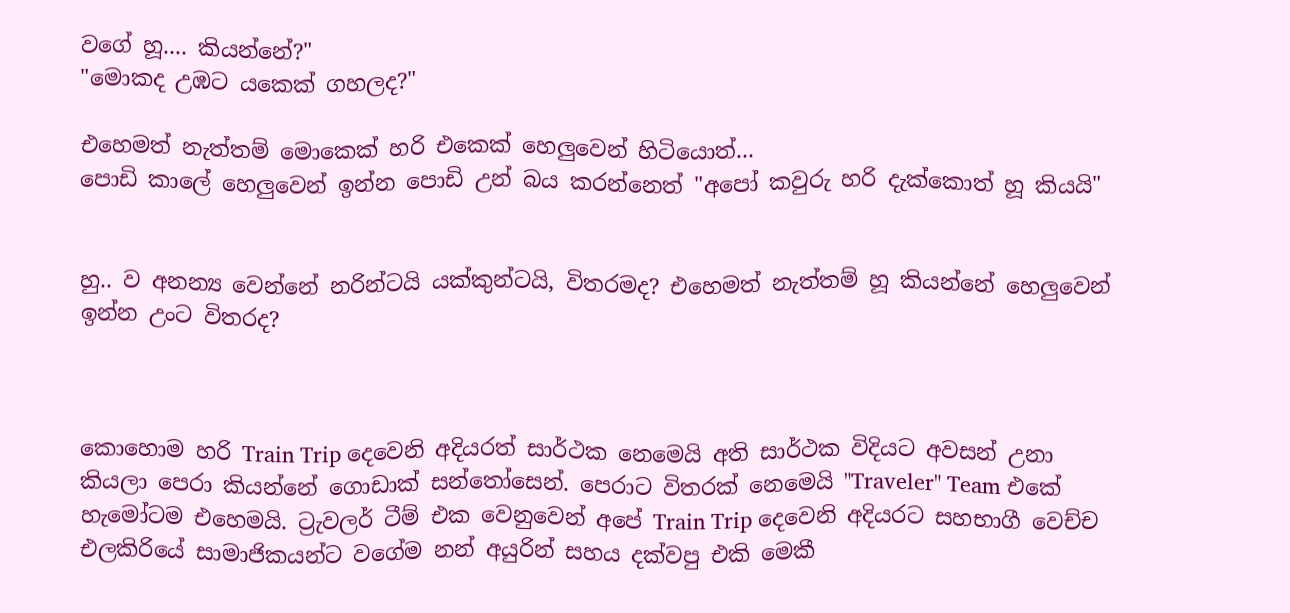වගේ හූ.... කියන්නේ?"
"මොකද උඹට යකෙක් ගහලද?"

එහෙමත් නැත්තම් මොකෙක් හරි එකෙක් හෙලුවෙන් හිටියොත්...
පොඩි කාලේ හෙලුවෙන් ඉන්න පොඩි උන් බය කරන්නෙත් "අපෝ කවුරු හරි දැක්කොත් හූ කියයි"


හු.. ව අනන්‍ය වෙන්නේ නරින්ටයි යක්කුන්ටයි, විතරමද? එහෙමත් නැත්තම් හූ කියන්නේ හෙලුවෙන් ඉන්න උංට විතරද?



කොහොම හරි Train Trip දෙවෙනි අදියරත් සාර්ථක නෙමෙයි අති සාර්ථක විදියට අවසන් උනා කියලා පෙරා කියන්නේ ගොඩාක් සන්තෝසෙන්. පෙරාට විතරක් නෙමෙයි "Traveler" Team එකේ හැමෝටම එහෙමයි. ට්‍රැවලර් ටීම් එක වෙනුවෙන් අපේ Train Trip දෙවෙනි අදියරට සහභාගී වෙච්ච එලකිරියේ සාමාජිකයන්ට වගේම නන් අයුරින් සහය දක්වපු එකි මෙකී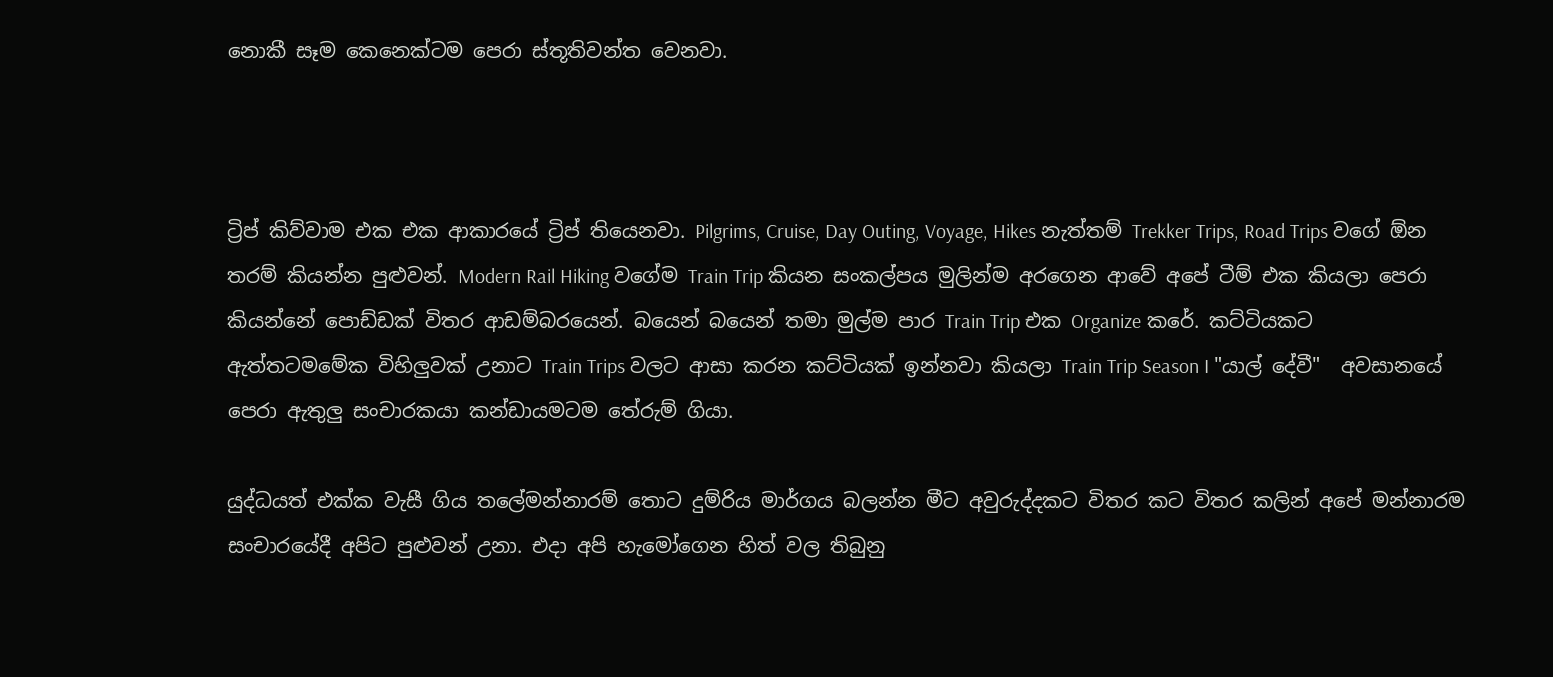නොකී සෑම කෙනෙක්ටම පෙරා ස්තූතිවන්ත වෙනවා.



ට්‍රිප් කිව්වාම එක එක ආකාරයේ ට්‍රිප් තියෙනවා. Pilgrims, Cruise, Day Outing, Voyage, Hikes නැත්තම් Trekker Trips, Road Trips වගේ ඕන තරම් කියන්න පුළුවන්. Modern Rail Hiking වගේම Train Trip කියන සංකල්පය මුලින්ම අරගෙන ආවේ අපේ ටීම් එක කියලා පෙරා කියන්නේ පොඩ්ඩක් විතර ආඩම්බරයෙන්. බයෙන් බයෙන් තමා මුල්ම පාර Train Trip එක Organize කරේ. කට්ටියකට ඇත්තටමමේක විහිලුවක් උනාට Train Trips වලට ආසා කරන කට්ටියක් ඉන්නවා කියලා Train Trip Season I "යාල් දේවී"  අවසානයේ පෙරා ඇතුලු සංචාරකයා කන්ඩායමටම තේරුම් ගියා.

යුද්ධයත් එක්ක වැසී ගිය තලේමන්නාරම් තොට දුම්රිය මාර්ගය බලන්න මීට අවුරුද්දකට විතර කට විතර කලින් අපේ මන්නාරම සංචාරයේදී අපිට පුළුවන් උනා. එදා අපි හැමෝගෙන හිත් වල තිබුනු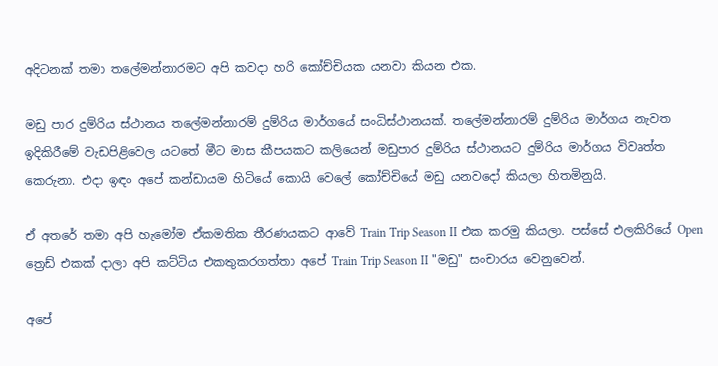අදිටනක් තමා තලේමන්නාරමට අපි කවදා හරි කෝච්චියක යනවා කියන එක.

මඩු පාර දුම්රිය ස්ථානය තලේමන්නාරම් දුම්රිය මාර්ගයේ සංධිස්ථානයක්. තලේමන්නාරම් දුම්රිය මාර්ගය නැවත ඉදිකිරීමේ වැඩපිළිවෙල යටතේ මීට මාස කීපයකට කලියෙන් මඩුපාර දුම්රිය ස්ථානයට දුම්රිය මාර්ගය විවෘත්ත කෙරුනා. එදා ඉඳං අපේ කන්ඩායම හිටියේ කොයි වෙලේ කෝච්චියේ මඩු යනවදෝ කියලා හිතමිනුයි.

ඒ අතරේ තමා අපි හැමෝම ඒකමතික තීරණයකට ආවේ Train Trip Season II එක කරමු කියලා. පස්සේ එලකිරියේ Open ත්‍රෙඩ් එකක් දාලා අපි කට්ටිය එකතුකරගත්තා අපේ Train Trip Season II "මඩු" සංචාරය වෙනුවෙන්.

අපේ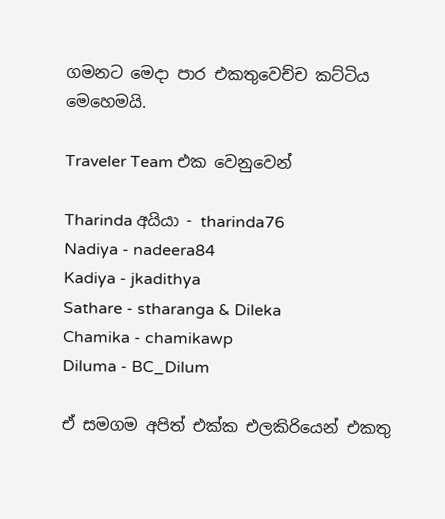ගමනට මෙදා පාර එකතුවෙච්ච කට්ටිය මෙහෙමයි.

Traveler Team එක වෙනුවෙන්

Tharinda අයියා - tharinda76
Nadiya - nadeera84
Kadiya - jkadithya
Sathare - stharanga & Dileka
Chamika - chamikawp
Diluma - BC_Dilum

ඒ සමගම අපිත් එක්ක එලකිරියෙන් එකතු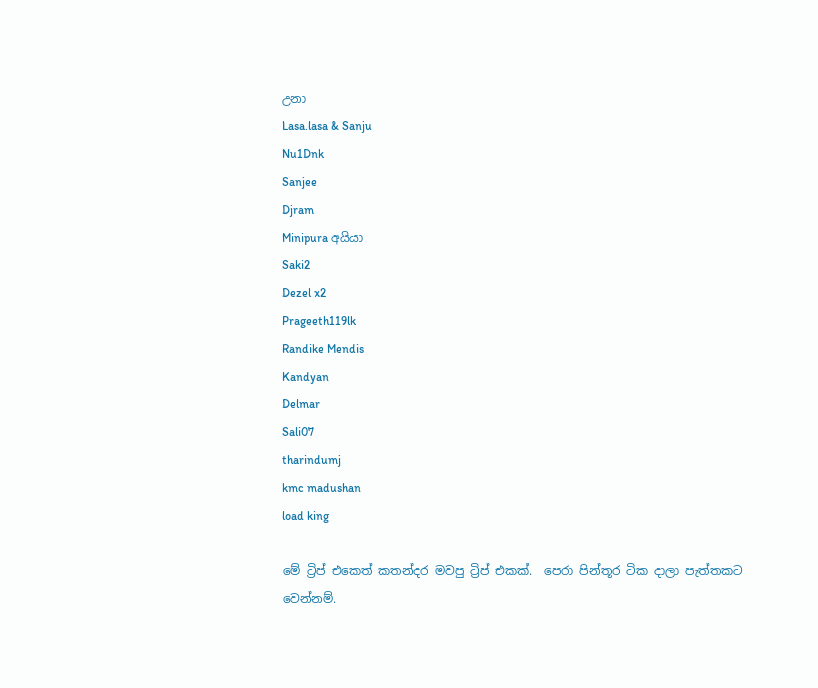උනා
Lasa.lasa & Sanju
Nu1Dnk
Sanjee
Djram
Minipura අයියා
Saki2
Dezel x2
Prageeth119lk
Randike Mendis
Kandyan
Delmar
Sali07
tharindumj
kmc madushan
load king

මේ ට්‍රිප් එකෙත් කතන්දර මවපු ට්‍රිප් එකක්.  පෙරා පින්තූර ටික දාලා පැත්තකට වෙන්නම්.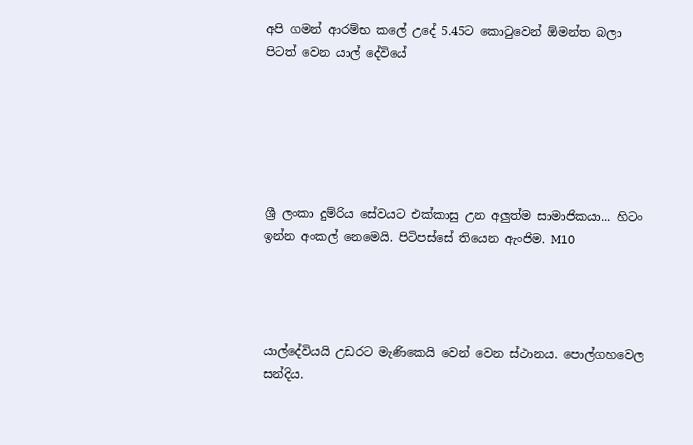අපි ගමන් ආරම්භ කලේ උදේ 5.45ට කොටුවෙන් ඕමන්ත බලා පිටත් වෙන යාල් දේවියේ






ශ්‍රී ලංකා දුම්රිය සේවයට එක්කාසු උන අලුත්ම සාමාජිකයා... හිටං ඉන්න අංකල් නෙමෙයි. පිටිපස්සේ තියෙන ඇංජිම. M10




යාල්දේවියයි උඩරට මැණිකෙයි වෙන් වෙන ස්ථානය. පොල්ගහවෙල සන්දිය.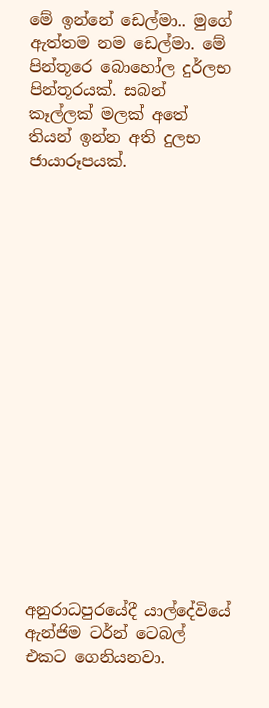මේ ඉන්නේ ඩෙල්මා.. මුගේ ඇත්තම නම ඩෙල්මා. මේ පින්තූරෙ බොහෝල දුර්ලභ පින්තූරයක්. සබන් කෑල්ලක් මලක් අතේ තියන් ඉන්න අති දුලභ ජායාරූපයක්.


















අනුරාධපුරයේදී යාල්දේවියේ ඇන්ජිම ටර්න් ටෙබල් එකට ගෙනියනවා.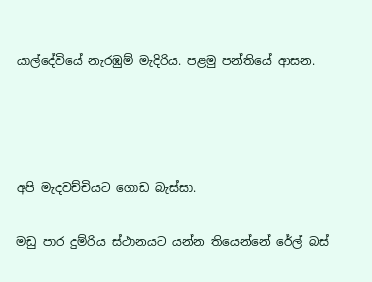යාල්දේවියේ නැරඹුම් මැදිරිය. පළමු පන්තියේ ආසන.






අපි මැදවච්චියට ගොඩ බැස්සා.


මඩු පාර දුම්රිය ස්ථානයට යන්න තියෙන්නේ රේල් බස්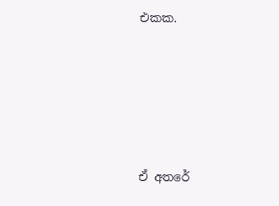එකක.





ඒ අතරේ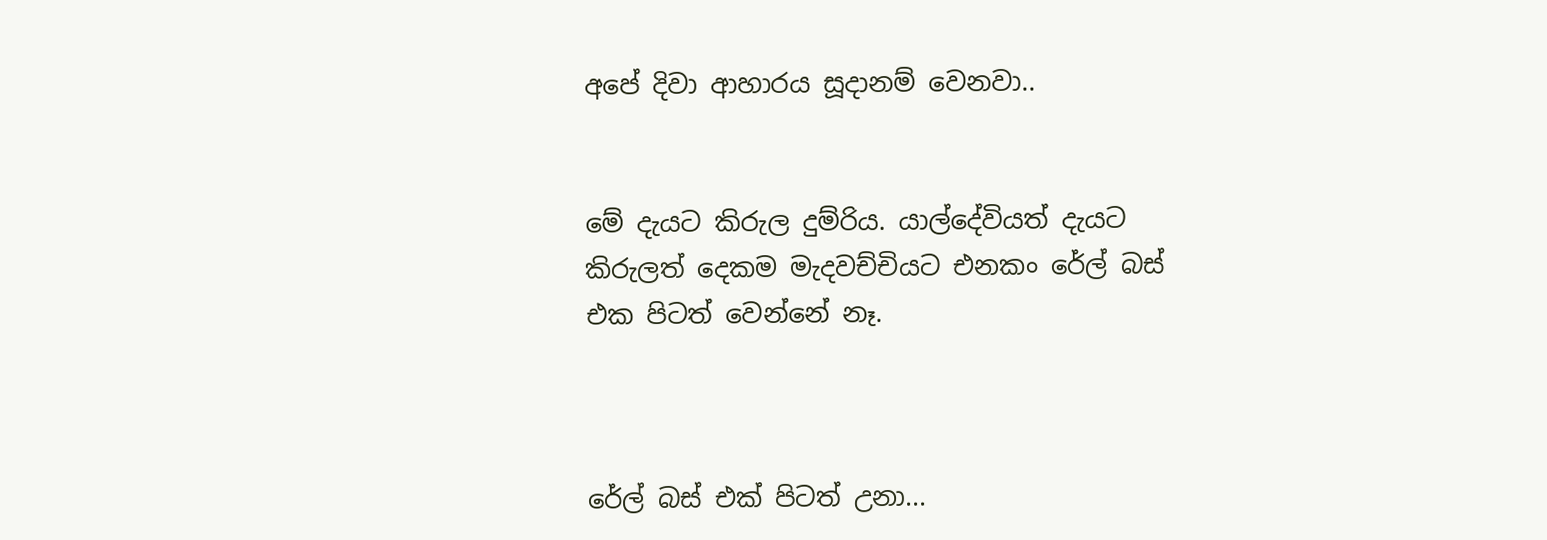අපේ දිවා ආහාරය සූදානම් වෙනවා..


මේ දැයට කිරුල දුම්රිය. යාල්දේවියත් දැයට කිරුලත් දෙකම මැදවච්චියට එනකං රේල් බස් එක පිටත් වෙන්නේ නෑ.



රේල් බස් එක් පිටත් උනා...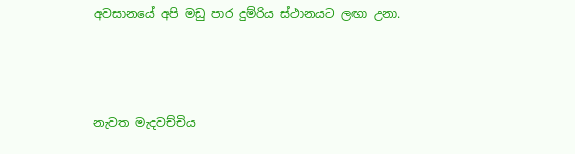අවසානයේ අපි මඩු පාර දුම්රිය ස්ථානයට ලඟා උනා.




නැවත මැදවච්චිය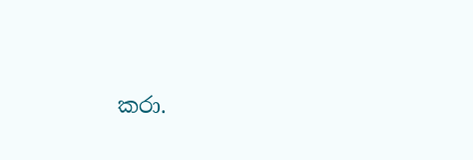කරා.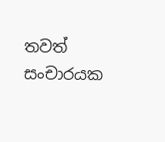තවත් සංචාරයක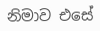නිමාව එසේ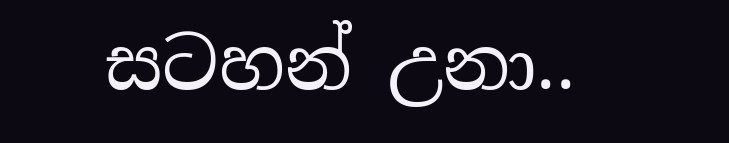සටහන් උනා..